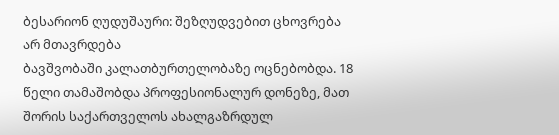ბესარიონ ღუდუშაური: შეზღუდვებით ცხოვრება არ მთავრდება
ბავშვობაში კალათბურთელობაზე ოცნებობდა. 18 წელი თამაშობდა პროფესიონალურ დონეზე, მათ შორის საქართველოს ახალგაზრდულ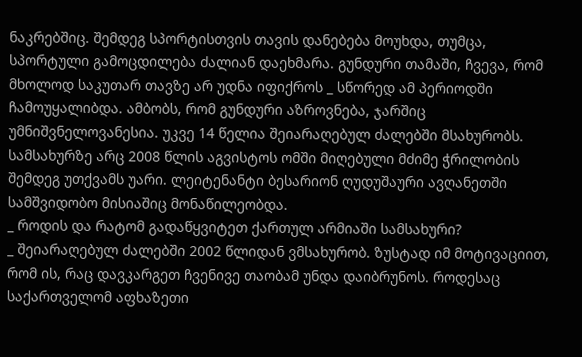ნაკრებშიც. შემდეგ სპორტისთვის თავის დანებება მოუხდა, თუმცა, სპორტული გამოცდილება ძალიან დაეხმარა. გუნდური თამაში, ჩვევა, რომ მხოლოდ საკუთარ თავზე არ უდნა იფიქროს _ სწორედ ამ პერიოდში ჩამოუყალიბდა. ამბობს, რომ გუნდური აზროვნება, ჯარშიც უმნიშვნელოვანესია. უკვე 14 წელია შეიარაღებულ ძალებში მსახურობს. სამსახურზე არც 2008 წლის აგვისტოს ომში მიღებული მძიმე ჭრილობის შემდეგ უთქვამს უარი. ლეიტენანტი ბესარიონ ღუდუშაური ავღანეთში სამშვიდობო მისიაშიც მონაწილეობდა.
_ როდის და რატომ გადაწყვიტეთ ქართულ არმიაში სამსახური?
_ შეიარაღებულ ძალებში 2002 წლიდან ვმსახურობ. ზუსტად იმ მოტივაციით, რომ ის, რაც დავკარგეთ ჩვენივე თაობამ უნდა დაიბრუნოს. როდესაც საქართველომ აფხაზეთი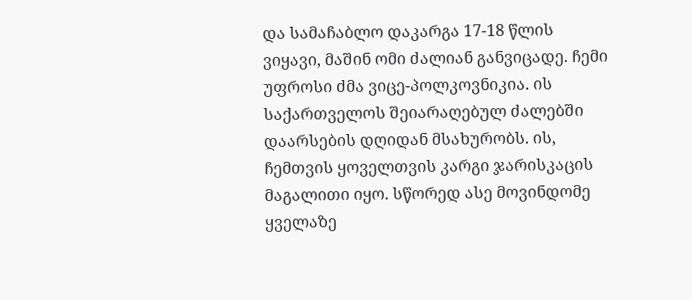და სამაჩაბლო დაკარგა 17-18 წლის ვიყავი, მაშინ ომი ძალიან განვიცადე. ჩემი უფროსი ძმა ვიცე-პოლკოვნიკია. ის საქართველოს შეიარაღებულ ძალებში დაარსების დღიდან მსახურობს. ის, ჩემთვის ყოველთვის კარგი ჯარისკაცის მაგალითი იყო. სწორედ ასე მოვინდომე ყველაზე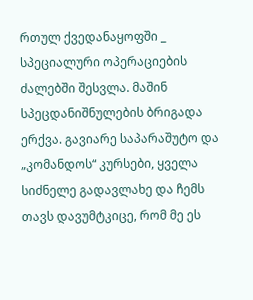რთულ ქვედანაყოფში _ სპეციალური ოპერაციების ძალებში შესვლა. მაშინ სპეცდანიშნულების ბრიგადა ერქვა. გავიარე საპარაშუტო და „კომანდოს“ კურსები, ყველა სიძნელე გადავლახე და ჩემს თავს დავუმტკიცე, რომ მე ეს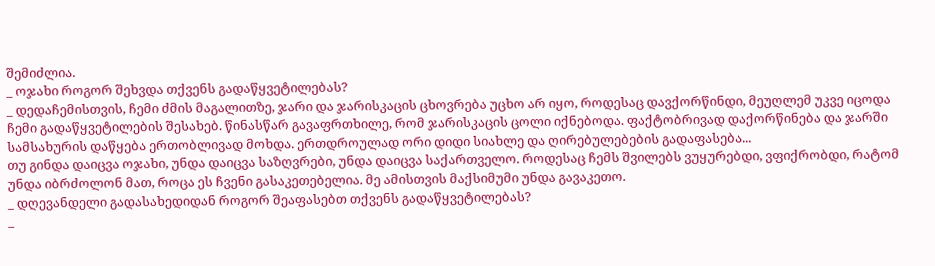შემიძლია.
_ ოჯახი როგორ შეხვდა თქვენს გადაწყვეტილებას?
_ დედაჩემისთვის, ჩემი ძმის მაგალითზე, ჯარი და ჯარისკაცის ცხოვრება უცხო არ იყო, როდესაც დავქორწინდი, მეუღლემ უკვე იცოდა ჩემი გადაწყვეტილების შესახებ. წინასწარ გავაფრთხილე, რომ ჯარისკაცის ცოლი იქნებოდა. ფაქტობრივად დაქორწინება და ჯარში სამსახურის დაწყება ერთობლივად მოხდა. ერთდროულად ორი დიდი სიახლე და ღირებულებების გადაფასება...
თუ გინდა დაიცვა ოჯახი, უნდა დაიცვა საზღვრები, უნდა დაიცვა საქართველო. როდესაც ჩემს შვილებს ვუყურებდი, ვფიქრობდი, რატომ უნდა იბრძოლონ მათ, როცა ეს ჩვენი გასაკეთებელია. მე ამისთვის მაქსიმუმი უნდა გავაკეთო.
_ დღევანდელი გადასახედიდან როგორ შეაფასებთ თქვენს გადაწყვეტილებას?
_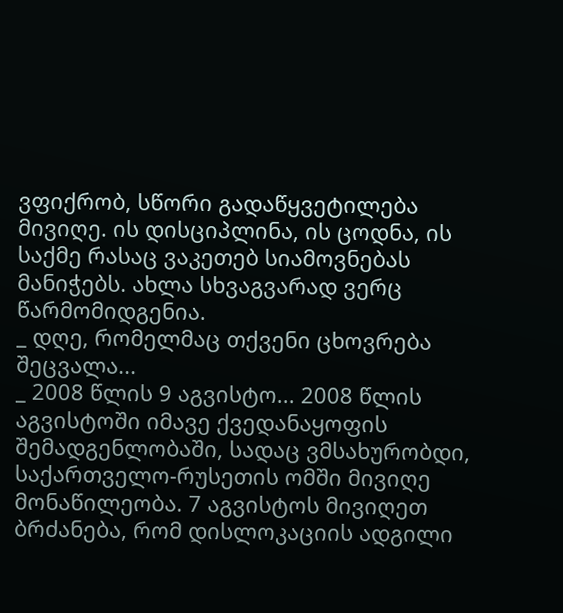ვფიქრობ, სწორი გადაწყვეტილება მივიღე. ის დისციპლინა, ის ცოდნა, ის საქმე რასაც ვაკეთებ სიამოვნებას მანიჭებს. ახლა სხვაგვარად ვერც წარმომიდგენია.
_ დღე, რომელმაც თქვენი ცხოვრება შეცვალა...
_ 2008 წლის 9 აგვისტო... 2008 წლის აგვისტოში იმავე ქვედანაყოფის შემადგენლობაში, სადაც ვმსახურობდი, საქართველო-რუსეთის ომში მივიღე მონაწილეობა. 7 აგვისტოს მივიღეთ ბრძანება, რომ დისლოკაციის ადგილი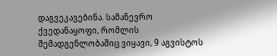დაგვეკავებინა. სამანევრო ქვედანაყოფი, რომლის შემადგენლობაშიც ვიყავი, 9 აგვისტოს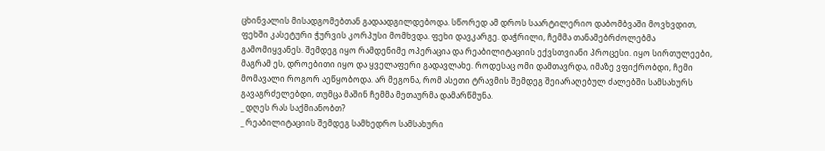ცხინვალის მისადგომებთან გადაადგილდებოდა. სწორედ ამ დროს საარტილერიო დაბომბვაში მოვხვდით, ფეხში კასეტური ჭურვის კორპუსი მომხვდა. ფეხი დავკარგე. დაჭრილი, ჩემმა თანამებრძოლებმა გამომიყვანეს. შემდეგ იყო რამდენიმე ოპერაცია და რეაბილიტაციის ექვსთვიანი პროცესი. იყო სირთულეები, მაგრამ ეს, დროებითი იყო და ყველაფერი გადავლახე. როდესაც ომი დამთავრდა, იმაზე ვფიქრობდი, ჩემი მომავალი როგორ აეწყობოდა. არ მეგონა, რომ ასეთი ტრავმის შემდეგ შეიარაღებულ ძალებში სამსახურს გავაგრძელებდი, თუმცა მაშინ ჩემმა მეთაურმა დამარწმუნა.
_ დღეს რას საქმიანობთ?
_ რეაბილიტაციის შემდეგ სამხედრო სამსახური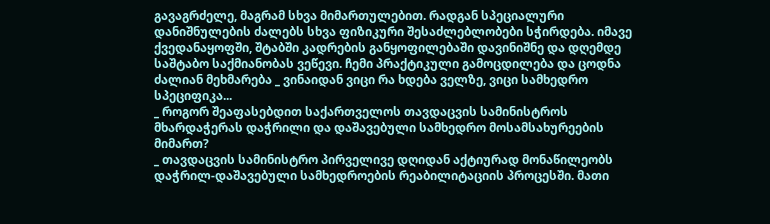გავაგრძელე, მაგრამ სხვა მიმართულებით. რადგან სპეციალური დანიშნულების ძალებს სხვა ფიზიკური შესაძლებლობები სჭირდება. იმავე ქვედანაყოფში, შტაბში კადრების განყოფილებაში დავინიშნე და დღემდე საშტაბო საქმიანობას ვეწევი. ჩემი პრაქტიკული გამოცდილება და ცოდნა ძალიან მეხმარება _ ვინაიდან ვიცი რა ხდება ველზე, ვიცი სამხედრო სპეციფიკა...
_ როგორ შეაფასებდით საქართველოს თავდაცვის სამინისტროს მხარდაჭერას დაჭრილი და დაშავებული სამხედრო მოსამსახურეების მიმართ?
_ თავდაცვის სამინისტრო პირველივე დღიდან აქტიურად მონაწილეობს დაჭრილ-დაშავებული სამხედროების რეაბილიტაციის პროცესში. მათი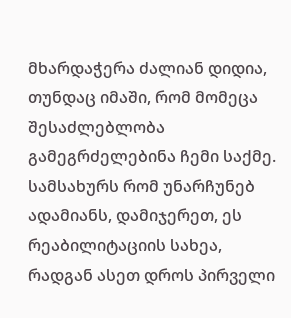მხარდაჭერა ძალიან დიდია, თუნდაც იმაში, რომ მომეცა შესაძლებლობა გამეგრძელებინა ჩემი საქმე. სამსახურს რომ უნარჩუნებ ადამიანს, დამიჯერეთ, ეს რეაბილიტაციის სახეა, რადგან ასეთ დროს პირველი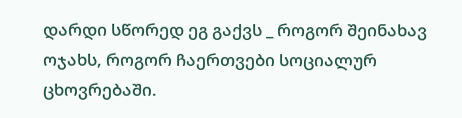დარდი სწორედ ეგ გაქვს _ როგორ შეინახავ ოჯახს, როგორ ჩაერთვები სოციალურ ცხოვრებაში.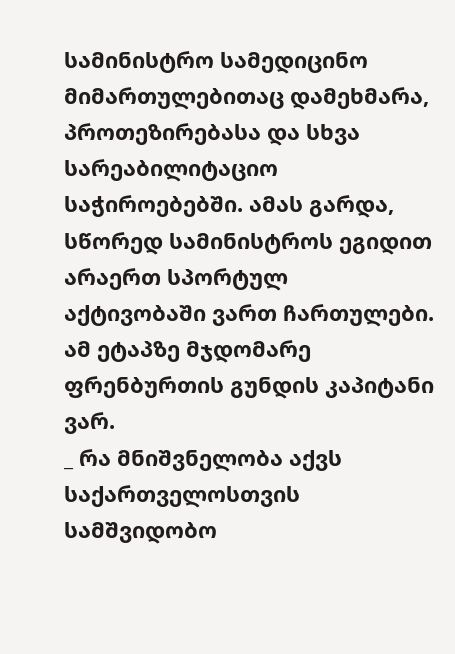სამინისტრო სამედიცინო მიმართულებითაც დამეხმარა, პროთეზირებასა და სხვა სარეაბილიტაციო საჭიროებებში. ამას გარდა, სწორედ სამინისტროს ეგიდით არაერთ სპორტულ აქტივობაში ვართ ჩართულები. ამ ეტაპზე მჯდომარე ფრენბურთის გუნდის კაპიტანი ვარ.
_ რა მნიშვნელობა აქვს საქართველოსთვის სამშვიდობო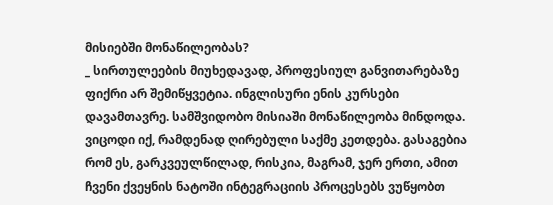მისიებში მონაწილეობას?
_ სირთულეების მიუხედავად, პროფესიულ განვითარებაზე ფიქრი არ შემიწყვეტია. ინგლისური ენის კურსები დავამთავრე. სამშვიდობო მისიაში მონაწილეობა მინდოდა. ვიცოდი იქ, რამდენად ღირებული საქმე კეთდება. გასაგებია რომ ეს, გარკვეულწილად, რისკია, მაგრამ, ჯერ ერთი, ამით ჩვენი ქვეყნის ნატოში ინტეგრაციის პროცესებს ვუწყობთ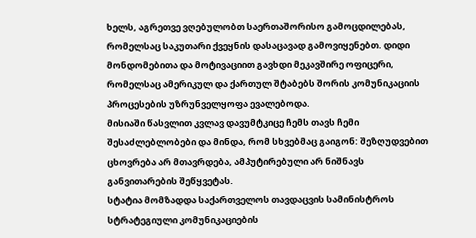ხელს, აგრეთვე ვღებულობთ საერთაშორისო გამოცდილებას, რომელსაც საკუთარი ქვეყნის დასაცავად გამოვიყენებთ. დიდი მონდომებითა და მოტივაციით გავხდი მეკავშირე ოფიცერი, რომელსაც ამერიკულ და ქართულ შტაბებს შორის კომუნიკაციის პროცესების უზრუნველყოფა ევალებოდა.
მისიაში წასვლით კვლავ დავუმტკიცე ჩემს თავს ჩემი შესაძლებლობები და მინდა, რომ სხვებმაც გაიგონ: შეზღუდვებით ცხოვრება არ მთავრდება, ამპუტირებული არ ნიშნავს განვითარების შეწყვეტას.
სტატია მომზადდა საქართველოს თავდაცვის სამინისტროს სტრატეგიული კომუნიკაციების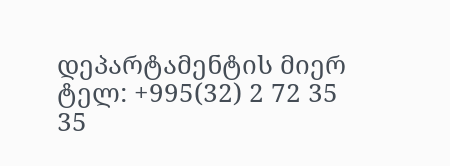დეპარტამენტის მიერ
ტელ: +995(32) 2 72 35 35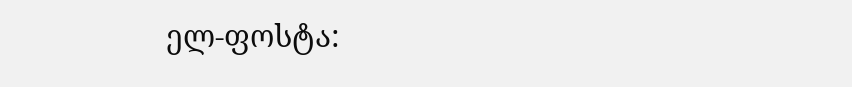ელ-ფოსტა: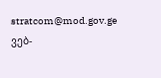stratcom@mod.gov.ge
ვებ-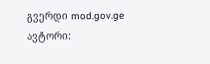გვერდი mod.gov.ge
ავტორი: